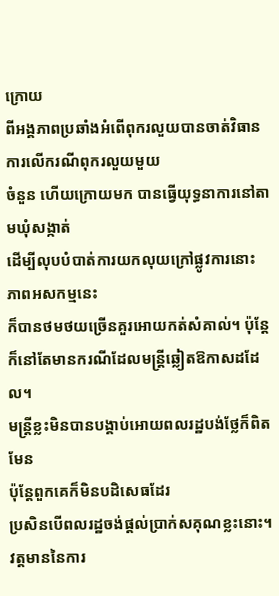ក្រោយ
ពីអង្គភាពប្រឆាំងអំពើពុករលួយបានចាត់វិធានការលើករណីពុករលួយមួយ
ចំនួន ហើយក្រោយមក បានធ្វើយុទ្ធនាការនៅតាមឃុំសង្កាត់
ដើម្បីលុបបំបាត់ការយកលុយក្រៅផ្លូវការនោះ ភាពអសកម្មនេះ
ក៏បានថមថយច្រើនគួរអោយកត់សំគាល់។ ប៉ុន្តែ
ក៏នៅតែមានករណីដែលមន្ត្រីឆ្លៀតឱកាសដដែល។
មន្ត្រីខ្លះមិនបានបង្គាប់អោយពលរដ្ឋបង់ថ្លែក៏ពិតមែន
ប៉ុន្តែពួកគេក៏មិនបដិសេធដែរ
ប្រសិនបើពលរដ្ឋចង់ផ្តល់ប្រាក់សគុណខ្លះនោះ។
វត្តមាននៃការ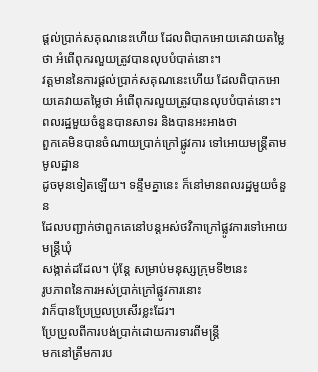ផ្តល់ប្រាក់សគុណនេះហើយ ដែលពិបាកអោយគេវាយតម្លៃថា អំពើពុករលួយត្រូវបានលុបបំបាត់នោះ។
វត្តមាននៃការផ្តល់ប្រាក់សគុណនេះហើយ ដែលពិបាកអោយគេវាយតម្លៃថា អំពើពុករលួយត្រូវបានលុបបំបាត់នោះ។
ពលរដ្ឋមួយចំនួនបានសាទរ និងបានអះអាងថា
ពួកគេមិនបានចំណាយប្រាក់ក្រៅផ្លូវការ ទៅអោយមន្ត្រីតាមមូលដ្ឋាន
ដូចមុនទៀតឡើយ។ ទន្ទឹមគ្នានេះ ក៏នៅមានពលរដ្ឋមួយចំនួន
ដែលបញ្ជាក់ថាពួកគេនៅបន្តអស់ថវិកាក្រៅផ្លូវការទៅអោយមន្ត្រីឃុំ
សង្កាត់ដដែល។ ប៉ុន្តែ សម្រាប់មនុស្សក្រុមទី២នេះ
រូបភាពនៃការអស់ប្រាក់ក្រៅផ្លូវការនោះ
វាក៏បានប្រែប្រួលប្រសើរខ្លះដែរ។
ប្រែប្រួលពីការបង់ប្រាក់ដោយការទារពីមន្ត្រី
មកនៅត្រឹមការប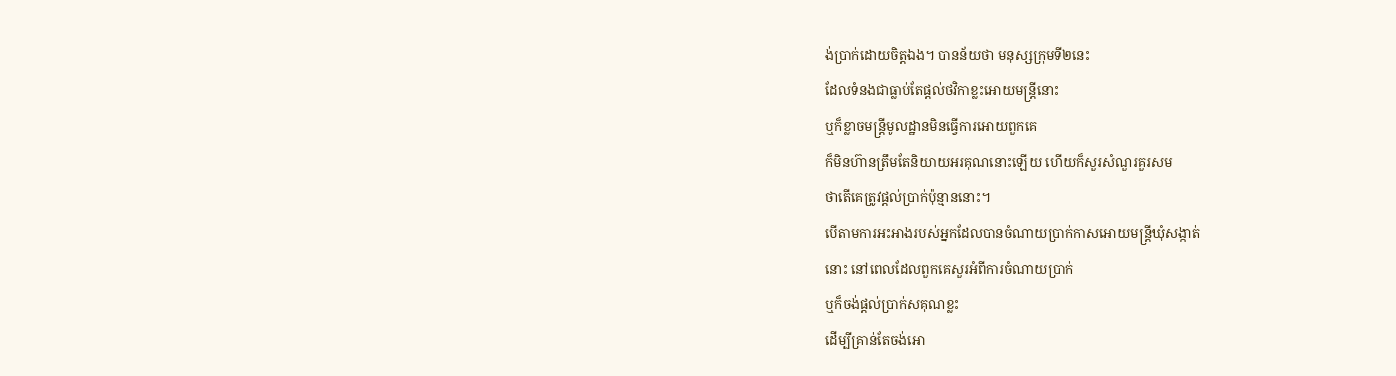ង់ប្រាក់ដោយចិត្តឯង។ បានន័យថា មនុស្សក្រុមទី២នេះ
ដែលទំនងជាធ្លាប់តែផ្តល់ថវិកាខ្លះអោយមន្ត្រីនោះ
ឬក៏ខ្លាចមន្ត្រីមូលដ្ឋានមិនធ្វើការអោយពួកគេ
ក៏មិនហ៊ានត្រឹមតែនិយាយអរគុណនោះឡើយ ហើយក៏សួរសំណួរគួរសម
ថាតើគេត្រូវផ្តល់ប្រាក់ប៉ុន្មាននោះ។
បើតាមការអះអាងរបស់អ្នកដែលបានចំណាយប្រាក់កាសអោយមន្ត្រីឃុំសង្កាត់
នោះ នៅពេលដែលពួកគេសួរអំពីការចំណាយប្រាក់
ឬក៏ចង់ផ្តល់ប្រាក់សគុណខ្លះ
ដើម្បីគ្រាន់តែចង់អោ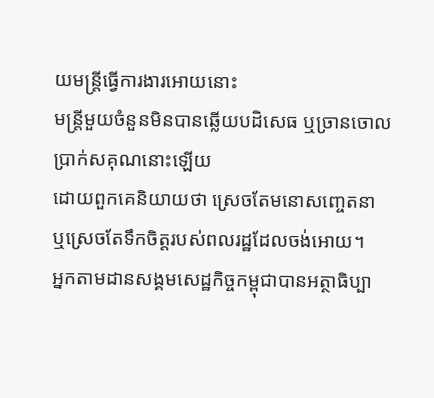យមន្ត្រីធ្វើការងារអោយនោះ
មន្ត្រីមួយចំនួនមិនបានឆ្លើយបដិសេធ ឬច្រានចោលប្រាក់សគុណនោះឡើយ
ដោយពួកគេនិយាយថា ស្រេចតែមនោសញ្ចេតនា
ឬស្រេចតែទឹកចិត្តរបស់ពលរដ្ឋដែលចង់អោយ។
អ្នកតាមដានសង្គមសេដ្ឋកិច្ចកម្ពុជាបានអត្ថាធិប្បា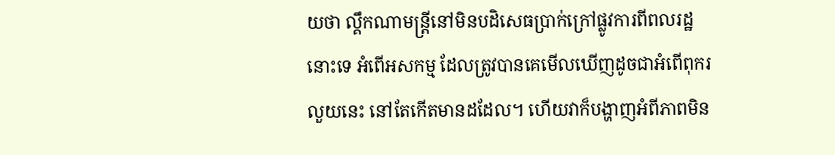យថា ល្គឹកណាមន្ត្រីនៅមិនបដិសេធប្រាក់ក្រៅផ្លូវការពីពលរដ្ឋនោះទេ អំពើអសកម្ម ដែលត្រូវបានគេមើលឃើញដូចជាអំពើពុករលួយនេះ នៅតែកើតមានដដែល។ ហើយវាក៏បង្ហាញអំពីភាពមិន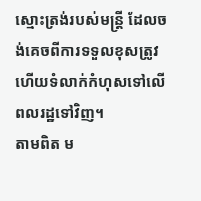ស្មោះត្រង់របស់មន្ត្រី ដែលចង់គេចពីការទទួលខុសត្រូវ ហើយទំលាក់កំហុសទៅលើពលរដ្ឋទៅវិញ។
តាមពិត ម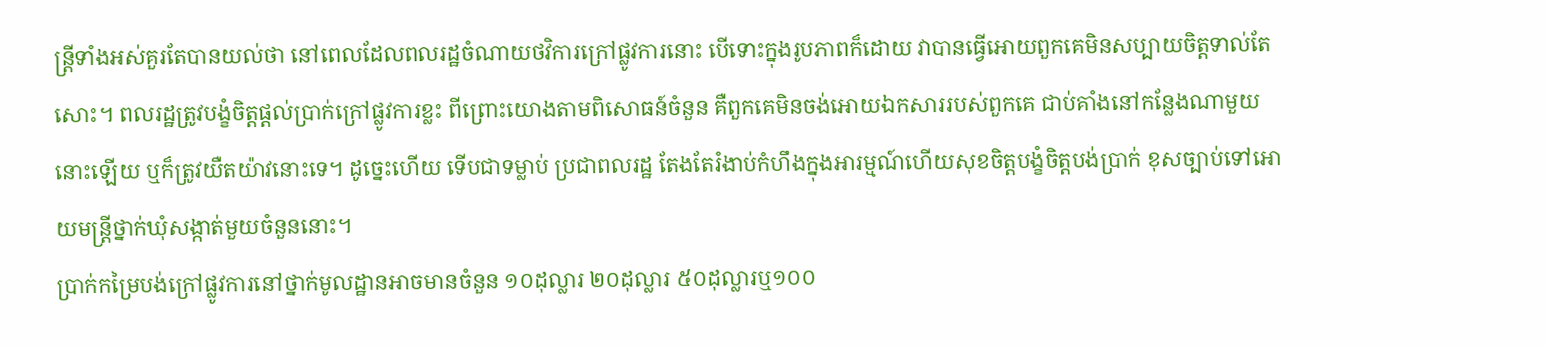ន្ត្រីទាំងអស់គួរតែបានយល់ថា នៅពេលដែលពលរដ្ឋចំណាយថវិការក្រៅផ្លូវការនោះ បើទោះក្នុងរូបភាពក៏ដោយ វាបានធ្វើអោយពួកគេមិនសប្បាយចិត្តទាល់តែសោះ។ ពលរដ្ឋត្រូវបង្ខំចិត្តផ្តល់ប្រាក់ក្រៅផ្លូវការខ្លះ ពីព្រោះយោងតាមពិសោធន៍ចំនួន គឺពួកគេមិនចង់អោយឯកសាររបស់ពួកគេ ជាប់គាំងនៅកន្លែងណាមួយនោះឡើយ ឬក៏ត្រូវយឺតយ៉ាវនោះទេ។ ដូច្នេះហើយ ទើបជាទម្លាប់ ប្រជាពលរដ្ឋ តែងតែរំងាប់កំហឹងក្នុងអារម្មណ៍ហើយសុខចិត្តបង្ខំចិត្តបង់ប្រាក់ ខុសច្បាប់ទៅអោយមន្ត្រីថ្នាក់ឃុំសង្កាត់មួយចំនួននោះ។
ប្រាក់កម្រៃបង់ក្រៅផ្លូវការនៅថ្នាក់មូលដ្ឋានអាចមានចំនួន ១០ដុល្លារ ២០ដុល្លារ ៥០ដុល្លារឬ១០០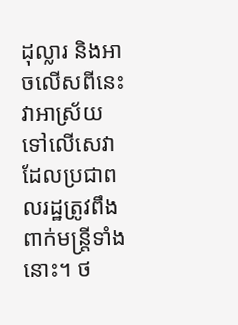ដុល្លារ និងអាចលើសពីនេះ វាអាស្រ័យទៅលើសេវាដែលប្រជាពលរដ្ឋត្រូវពឹងពាក់មន្រ្តីទាំងនោះ។ ថ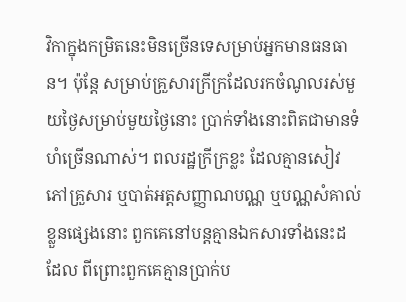វិកាក្នុងកម្រិតនេះមិនច្រើនទេសម្រាប់អ្នកមានធនធាន។ ប៉ុន្តែ សម្រាប់គ្រួសារក្រីក្រដែលរកចំណូលរស់មួយថ្ងៃសម្រាប់មួយថ្ងៃនោះ ប្រាក់ទាំងនោះពិតជាមានទំហំច្រើនណាស់។ ពលរដ្ឋក្រីក្រខ្លះ ដែលគ្មានសៀវភៅគ្រួសារ ឬបាត់អត្តសញ្ញាណបណ្ណ ឬបណ្ណសំគាល់ខ្លួនផ្សេងនោះ ពួកគេនៅបន្តគ្មានឯកសារទាំងនេះដដែល ពីព្រោះពួកគេគ្មានប្រាក់ប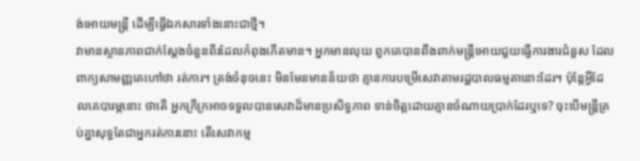ង់អោយមន្ត្រី ដើម្បីធ្វើឯកសារទាំងនោះជាថ្មី។
វាមានស្ថានភាពជាក់ស្តែងចំនួនពីរដែលកំពុងកើតមាន។ អ្នកមានលុយ ពួកគេបានពឹងពាក់មន្ត្រីអោយជួយធ្វើការងារជំនួស ដែលពាក្យសាមញ្ញគេហៅថា រត់ការ។ ត្រង់ចំនុចនេះ មិនមែនមានន័យថា គ្មានការបម្រើសេវាតាមរដ្ឋបាលធម្មតានោះដែរ។ ប៉ុន្តែអ្វីដែលគេបារម្ភនោះ ថាតើ អ្នកក្រីក្រអាចទទួលបានសេវាដ៏មានប្រសិទ្ធភាព ទាន់ចិត្តដោយគ្មានចំណាយប្រាក់ដែរឬទេ? ចុះបើមន្ត្រីគ្រប់គ្នាសុទ្ធតែជាអ្នករត់ការនោះ តើសេវាកម្ម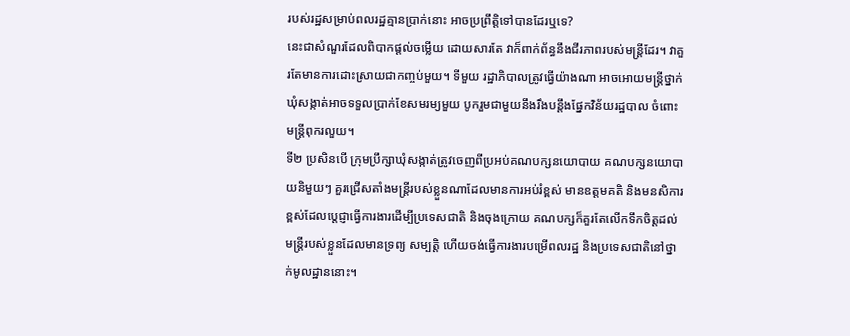របស់រដ្ឋសម្រាប់ពលរដ្ឋគ្មានប្រាក់នោះ អាចប្រព្រឹត្តិទៅបានដែរឬទេ?
នេះជាសំណួរដែលពិបាកផ្តល់ចម្លើយ ដោយសារតែ វាក៏ពាក់ព័ន្ធនឹងជីរភាពរបស់មន្ត្រីដែរ។ វាគួរតែមានការដោះស្រាយជាកញ្ចប់មួយ។ ទីមួយ រដ្ឋាភិបាលត្រូវធ្វើយ៉ាងណា អាចអោយមន្ត្រីថ្នាក់ឃុំសង្កាត់អាចទទួលប្រាក់ខែសមរម្យមួយ បូករួមជាមួយនឹងរឹងបន្តឹងផ្នែកវិន័យរដ្ឋបាល ចំពោះមន្ត្រីពុករលួយ។
ទី២ ប្រសិនបើ ក្រុមប្រឹក្សាឃុំសង្កាត់ត្រូវចេញពីប្រអប់គណបក្សនយោបាយ គណបក្សនយោបាយនិមួយៗ គួរជ្រើសតាំងមន្ត្រីរបស់ខ្លួនណាដែលមានការអប់រំខ្ពស់ មានឧត្តមគតិ និងមនសិការខ្ពស់ដែលប្តេជ្ញាធ្វើការងារដើម្បីប្រទេសជាតិ និងចុងក្រោយ គណបក្សក៏គួរតែលើកទឹកចិត្តដល់មន្ត្រីរបស់ខ្លួនដែលមានទ្រព្យ សម្បត្តិ ហើយចង់ធ្វើការងារបម្រើពលរដ្ឋ និងប្រទេសជាតិនៅថ្នាក់មូលដ្ឋាននោះ។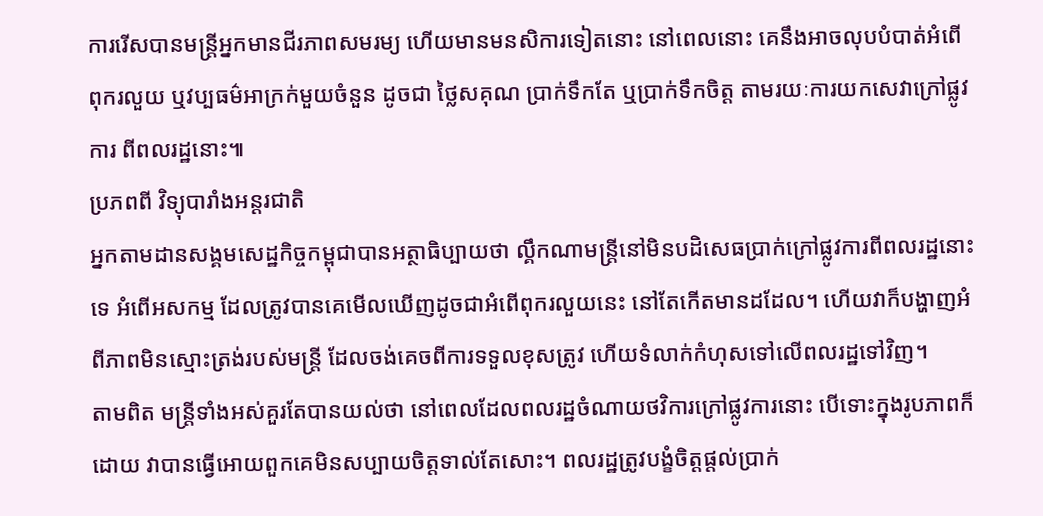ការរើសបានមន្ត្រីអ្នកមានជីរភាពសមរម្យ ហើយមានមនសិការទៀតនោះ នៅពេលនោះ គេនឹងអាចលុបបំបាត់អំពើពុករលួយ ឬវប្បធម៌អាក្រក់មួយចំនួន ដូចជា ថ្លៃសគុណ ប្រាក់ទឹកតែ ឬប្រាក់ទឹកចិត្ត តាមរយៈការយកសេវាក្រៅផ្លូវការ ពីពលរដ្ឋនោះ៕
ប្រភពពី វិទ្យុបារាំងអន្តរជាតិ
អ្នកតាមដានសង្គមសេដ្ឋកិច្ចកម្ពុជាបានអត្ថាធិប្បាយថា ល្គឹកណាមន្ត្រីនៅមិនបដិសេធប្រាក់ក្រៅផ្លូវការពីពលរដ្ឋនោះទេ អំពើអសកម្ម ដែលត្រូវបានគេមើលឃើញដូចជាអំពើពុករលួយនេះ នៅតែកើតមានដដែល។ ហើយវាក៏បង្ហាញអំពីភាពមិនស្មោះត្រង់របស់មន្ត្រី ដែលចង់គេចពីការទទួលខុសត្រូវ ហើយទំលាក់កំហុសទៅលើពលរដ្ឋទៅវិញ។
តាមពិត មន្ត្រីទាំងអស់គួរតែបានយល់ថា នៅពេលដែលពលរដ្ឋចំណាយថវិការក្រៅផ្លូវការនោះ បើទោះក្នុងរូបភាពក៏ដោយ វាបានធ្វើអោយពួកគេមិនសប្បាយចិត្តទាល់តែសោះ។ ពលរដ្ឋត្រូវបង្ខំចិត្តផ្តល់ប្រាក់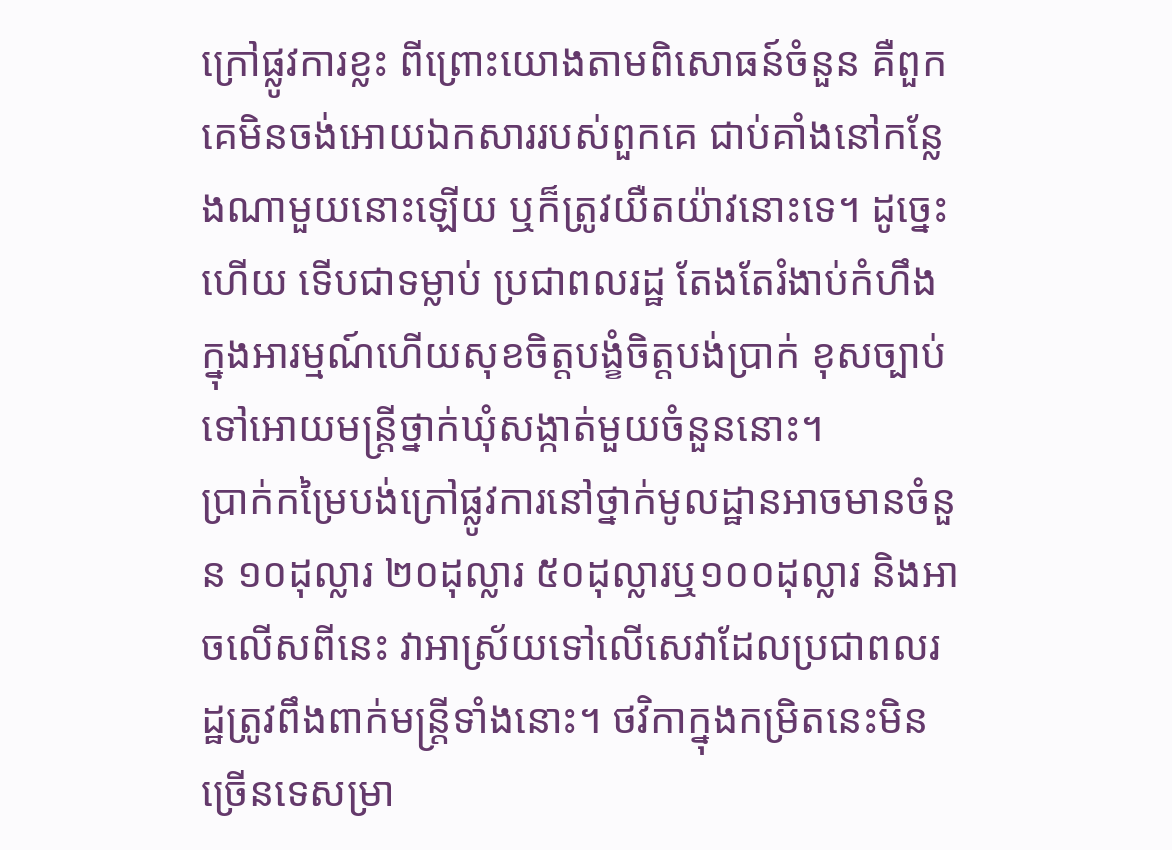ក្រៅផ្លូវការខ្លះ ពីព្រោះយោងតាមពិសោធន៍ចំនួន គឺពួកគេមិនចង់អោយឯកសាររបស់ពួកគេ ជាប់គាំងនៅកន្លែងណាមួយនោះឡើយ ឬក៏ត្រូវយឺតយ៉ាវនោះទេ។ ដូច្នេះហើយ ទើបជាទម្លាប់ ប្រជាពលរដ្ឋ តែងតែរំងាប់កំហឹងក្នុងអារម្មណ៍ហើយសុខចិត្តបង្ខំចិត្តបង់ប្រាក់ ខុសច្បាប់ទៅអោយមន្ត្រីថ្នាក់ឃុំសង្កាត់មួយចំនួននោះ។
ប្រាក់កម្រៃបង់ក្រៅផ្លូវការនៅថ្នាក់មូលដ្ឋានអាចមានចំនួន ១០ដុល្លារ ២០ដុល្លារ ៥០ដុល្លារឬ១០០ដុល្លារ និងអាចលើសពីនេះ វាអាស្រ័យទៅលើសេវាដែលប្រជាពលរដ្ឋត្រូវពឹងពាក់មន្រ្តីទាំងនោះ។ ថវិកាក្នុងកម្រិតនេះមិនច្រើនទេសម្រា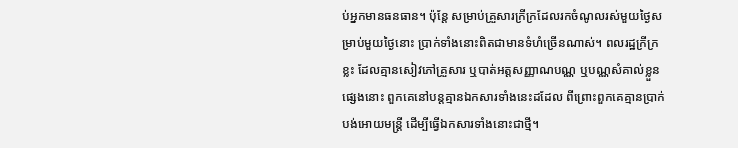ប់អ្នកមានធនធាន។ ប៉ុន្តែ សម្រាប់គ្រួសារក្រីក្រដែលរកចំណូលរស់មួយថ្ងៃសម្រាប់មួយថ្ងៃនោះ ប្រាក់ទាំងនោះពិតជាមានទំហំច្រើនណាស់។ ពលរដ្ឋក្រីក្រខ្លះ ដែលគ្មានសៀវភៅគ្រួសារ ឬបាត់អត្តសញ្ញាណបណ្ណ ឬបណ្ណសំគាល់ខ្លួនផ្សេងនោះ ពួកគេនៅបន្តគ្មានឯកសារទាំងនេះដដែល ពីព្រោះពួកគេគ្មានប្រាក់បង់អោយមន្ត្រី ដើម្បីធ្វើឯកសារទាំងនោះជាថ្មី។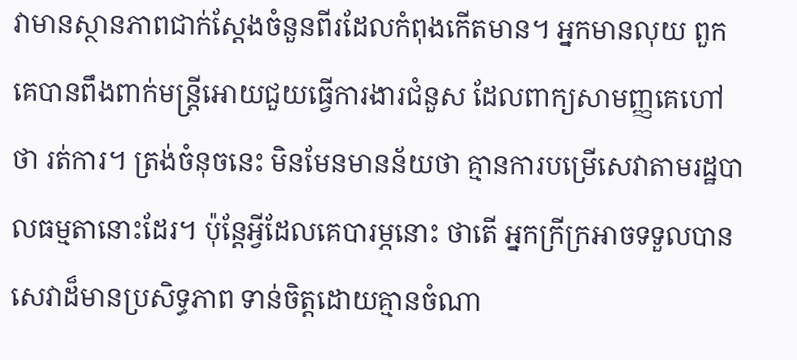វាមានស្ថានភាពជាក់ស្តែងចំនួនពីរដែលកំពុងកើតមាន។ អ្នកមានលុយ ពួកគេបានពឹងពាក់មន្ត្រីអោយជួយធ្វើការងារជំនួស ដែលពាក្យសាមញ្ញគេហៅថា រត់ការ។ ត្រង់ចំនុចនេះ មិនមែនមានន័យថា គ្មានការបម្រើសេវាតាមរដ្ឋបាលធម្មតានោះដែរ។ ប៉ុន្តែអ្វីដែលគេបារម្ភនោះ ថាតើ អ្នកក្រីក្រអាចទទួលបានសេវាដ៏មានប្រសិទ្ធភាព ទាន់ចិត្តដោយគ្មានចំណា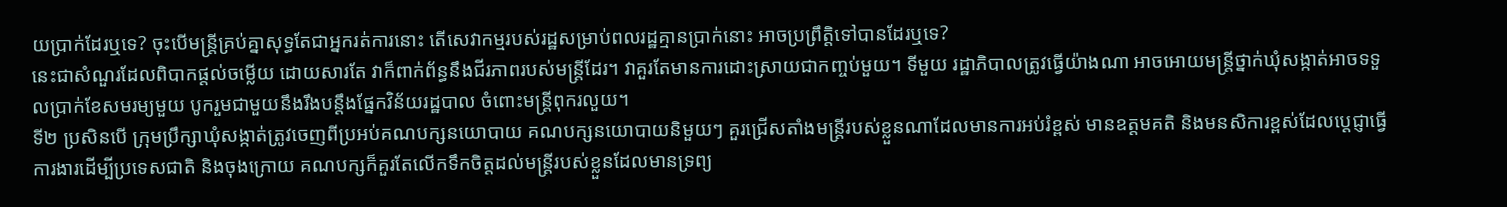យប្រាក់ដែរឬទេ? ចុះបើមន្ត្រីគ្រប់គ្នាសុទ្ធតែជាអ្នករត់ការនោះ តើសេវាកម្មរបស់រដ្ឋសម្រាប់ពលរដ្ឋគ្មានប្រាក់នោះ អាចប្រព្រឹត្តិទៅបានដែរឬទេ?
នេះជាសំណួរដែលពិបាកផ្តល់ចម្លើយ ដោយសារតែ វាក៏ពាក់ព័ន្ធនឹងជីរភាពរបស់មន្ត្រីដែរ។ វាគួរតែមានការដោះស្រាយជាកញ្ចប់មួយ។ ទីមួយ រដ្ឋាភិបាលត្រូវធ្វើយ៉ាងណា អាចអោយមន្ត្រីថ្នាក់ឃុំសង្កាត់អាចទទួលប្រាក់ខែសមរម្យមួយ បូករួមជាមួយនឹងរឹងបន្តឹងផ្នែកវិន័យរដ្ឋបាល ចំពោះមន្ត្រីពុករលួយ។
ទី២ ប្រសិនបើ ក្រុមប្រឹក្សាឃុំសង្កាត់ត្រូវចេញពីប្រអប់គណបក្សនយោបាយ គណបក្សនយោបាយនិមួយៗ គួរជ្រើសតាំងមន្ត្រីរបស់ខ្លួនណាដែលមានការអប់រំខ្ពស់ មានឧត្តមគតិ និងមនសិការខ្ពស់ដែលប្តេជ្ញាធ្វើការងារដើម្បីប្រទេសជាតិ និងចុងក្រោយ គណបក្សក៏គួរតែលើកទឹកចិត្តដល់មន្ត្រីរបស់ខ្លួនដែលមានទ្រព្យ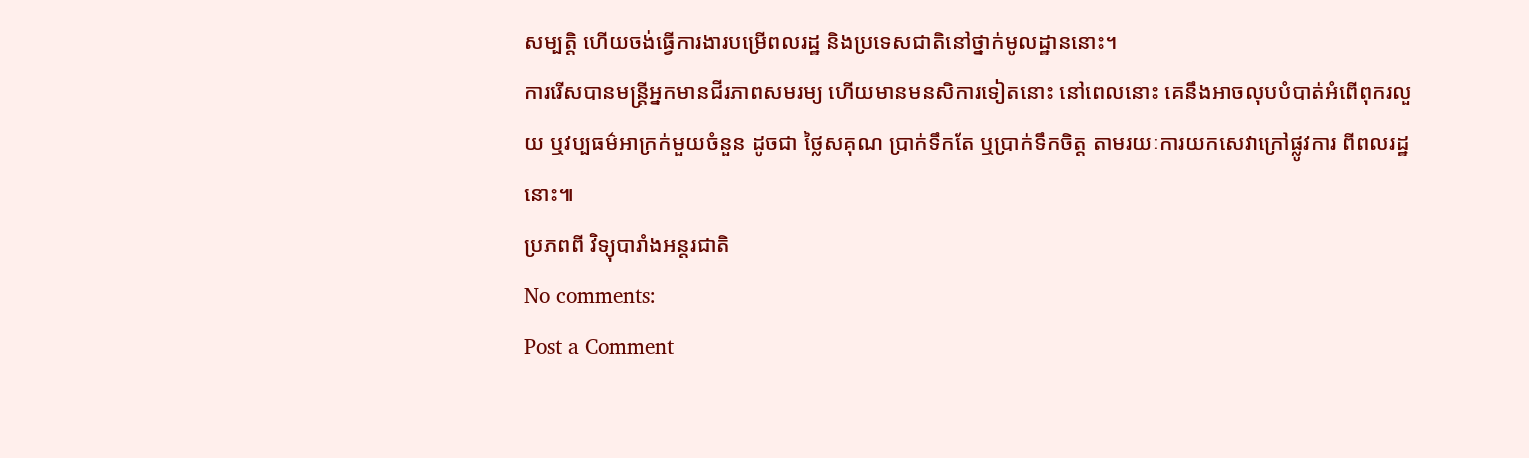សម្បត្តិ ហើយចង់ធ្វើការងារបម្រើពលរដ្ឋ និងប្រទេសជាតិនៅថ្នាក់មូលដ្ឋាននោះ។
ការរើសបានមន្ត្រីអ្នកមានជីរភាពសមរម្យ ហើយមានមនសិការទៀតនោះ នៅពេលនោះ គេនឹងអាចលុបបំបាត់អំពើពុករលួយ ឬវប្បធម៌អាក្រក់មួយចំនួន ដូចជា ថ្លៃសគុណ ប្រាក់ទឹកតែ ឬប្រាក់ទឹកចិត្ត តាមរយៈការយកសេវាក្រៅផ្លូវការ ពីពលរដ្ឋនោះ៕
ប្រភពពី វិទ្យុបារាំងអន្តរជាតិ
No comments:
Post a Comment